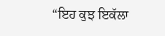“ਇਹ ਕੁਝ ਇਕੱਲਾ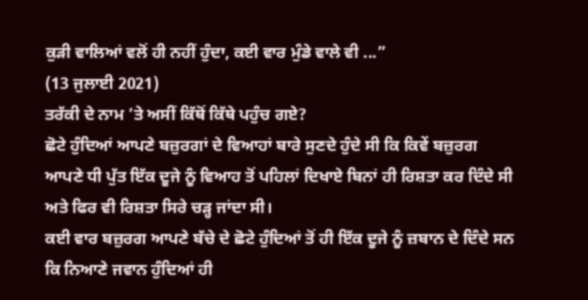ਕੁੜੀ ਵਾਲਿਆਂ ਵਲੋਂ ਹੀ ਨਹੀਂ ਹੁੰਦਾ, ਕਈ ਵਾਰ ਮੁੰਡੇ ਵਾਲੇ ਵੀ ...”
(13 ਜੁਲਾਈ 2021)
ਤਰੱਕੀ ਦੇ ਨਾਮ ’ਤੇ ਅਸੀਂ ਕਿੱਥੋਂ ਕਿੱਥੇ ਪਹੁੰਚ ਗਏ?
ਛੋਟੇ ਹੁੰਦਿਆਂ ਆਪਣੇ ਬਜ਼ੁਰਗਾਂ ਦੇ ਵਿਆਹਾਂ ਬਾਰੇ ਸੁਣਦੇ ਹੁੰਦੇ ਸੀ ਕਿ ਕਿਵੇਂ ਬਜ਼ੁਰਗ ਆਪਣੇ ਧੀ ਪੁੱਤ ਇੱਕ ਦੂਜੇ ਨੂੰ ਵਿਆਹ ਤੋਂ ਪਹਿਲਾਂ ਦਿਖਾਏ ਬਿਨਾਂ ਹੀ ਰਿਸ਼ਤਾ ਕਰ ਦਿੰਦੇ ਸੀ ਅਤੇ ਫਿਰ ਵੀ ਰਿਸ਼ਤਾ ਸਿਰੇ ਚੜ੍ਹ ਜਾਂਦਾ ਸੀ।
ਕਈ ਵਾਰ ਬਜ਼ੁਰਗ ਆਪਣੇ ਬੱਚੇ ਦੇ ਛੋਟੇ ਹੁੰਦਿਆਂ ਤੋਂ ਹੀ ਇੱਕ ਦੂਜੇ ਨੂੰ ਜ਼ਬਾਨ ਦੇ ਦਿੰਦੇ ਸਨ ਕਿ ਨਿਆਣੇ ਜਵਾਨ ਹੁੰਦਿਆਂ ਹੀ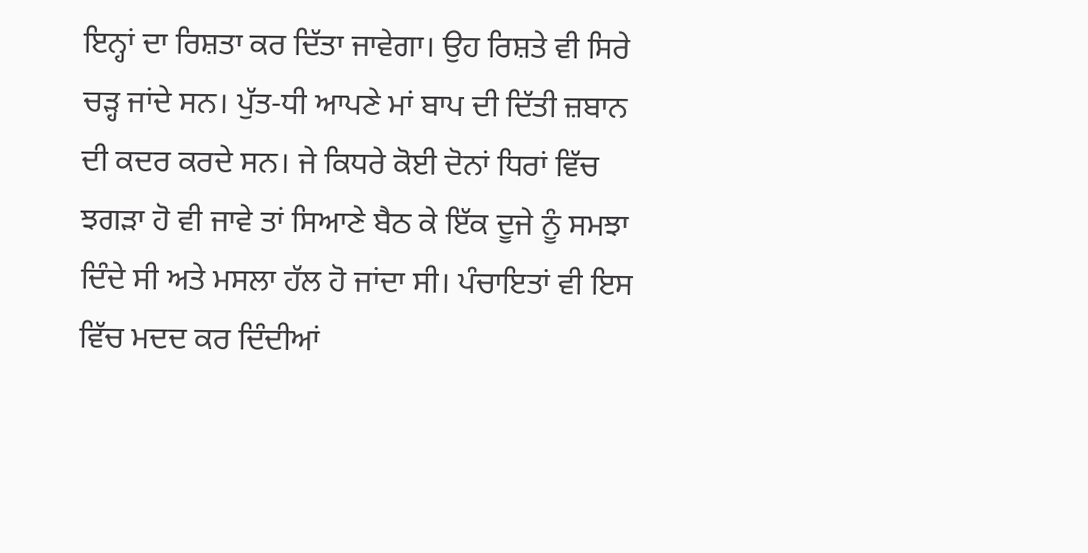ਇਨ੍ਹਾਂ ਦਾ ਰਿਸ਼ਤਾ ਕਰ ਦਿੱਤਾ ਜਾਵੇਗਾ। ਉਹ ਰਿਸ਼ਤੇ ਵੀ ਸਿਰੇ ਚੜ੍ਹ ਜਾਂਦੇ ਸਨ। ਪੁੱਤ-ਧੀ ਆਪਣੇ ਮਾਂ ਬਾਪ ਦੀ ਦਿੱਤੀ ਜ਼ਬਾਨ ਦੀ ਕਦਰ ਕਰਦੇ ਸਨ। ਜੇ ਕਿਧਰੇ ਕੋਈ ਦੋਨਾਂ ਧਿਰਾਂ ਵਿੱਚ ਝਗੜਾ ਹੋ ਵੀ ਜਾਵੇ ਤਾਂ ਸਿਆਣੇ ਬੈਠ ਕੇ ਇੱਕ ਦੂਜੇ ਨੂੰ ਸਮਝਾ ਦਿੰਦੇ ਸੀ ਅਤੇ ਮਸਲਾ ਹੱਲ ਹੋ ਜਾਂਦਾ ਸੀ। ਪੰਚਾਇਤਾਂ ਵੀ ਇਸ ਵਿੱਚ ਮਦਦ ਕਰ ਦਿੰਦੀਆਂ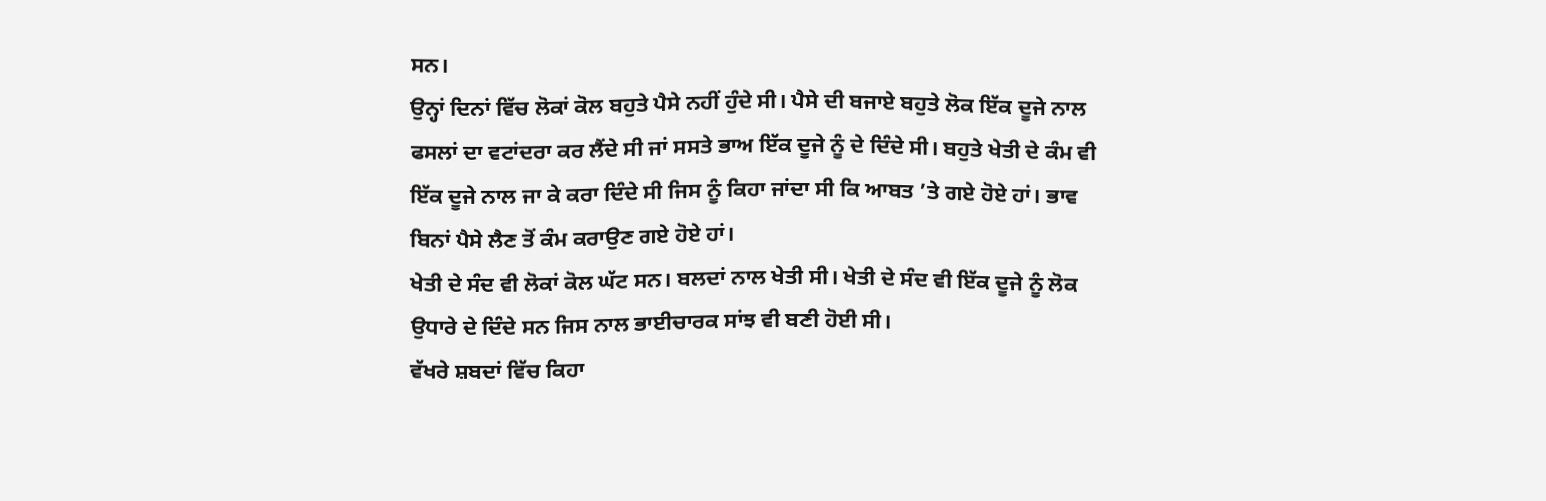ਸਨ।
ਉਨ੍ਹਾਂ ਦਿਨਾਂ ਵਿੱਚ ਲੋਕਾਂ ਕੋਲ ਬਹੁਤੇ ਪੈਸੇ ਨਹੀਂ ਹੁੰਦੇ ਸੀ। ਪੈਸੇ ਦੀ ਬਜਾਏ ਬਹੁਤੇ ਲੋਕ ਇੱਕ ਦੂਜੇ ਨਾਲ ਫਸਲਾਂ ਦਾ ਵਟਾਂਦਰਾ ਕਰ ਲੈਂਦੇ ਸੀ ਜਾਂ ਸਸਤੇ ਭਾਅ ਇੱਕ ਦੂਜੇ ਨੂੰ ਦੇ ਦਿੰਦੇ ਸੀ। ਬਹੁਤੇ ਖੇਤੀ ਦੇ ਕੰਮ ਵੀ ਇੱਕ ਦੂਜੇ ਨਾਲ ਜਾ ਕੇ ਕਰਾ ਦਿੰਦੇ ਸੀ ਜਿਸ ਨੂੰ ਕਿਹਾ ਜਾਂਦਾ ਸੀ ਕਿ ਆਬਤ ’ਤੇ ਗਏ ਹੋਏ ਹਾਂ। ਭਾਵ ਬਿਨਾਂ ਪੈਸੇ ਲੈਣ ਤੋਂ ਕੰਮ ਕਰਾਉਣ ਗਏ ਹੋਏ ਹਾਂ।
ਖੇਤੀ ਦੇ ਸੰਦ ਵੀ ਲੋਕਾਂ ਕੋਲ ਘੱਟ ਸਨ। ਬਲਦਾਂ ਨਾਲ ਖੇਤੀ ਸੀ। ਖੇਤੀ ਦੇ ਸੰਦ ਵੀ ਇੱਕ ਦੂਜੇ ਨੂੰ ਲੋਕ ਉਧਾਰੇ ਦੇ ਦਿੰਦੇ ਸਨ ਜਿਸ ਨਾਲ ਭਾਈਚਾਰਕ ਸਾਂਝ ਵੀ ਬਣੀ ਹੋਈ ਸੀ।
ਵੱਖਰੇ ਸ਼ਬਦਾਂ ਵਿੱਚ ਕਿਹਾ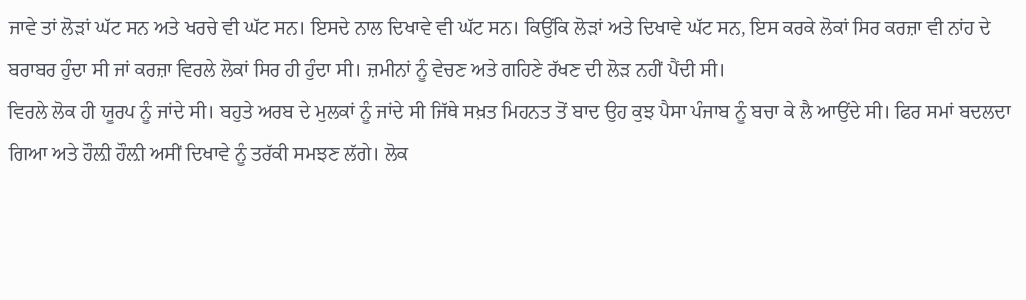ਜਾਵੇ ਤਾਂ ਲੋੜਾਂ ਘੱਟ ਸਨ ਅਤੇ ਖਰਚੇ ਵੀ ਘੱਟ ਸਨ। ਇਸਦੇ ਨਾਲ ਦਿਖਾਵੇ ਵੀ ਘੱਟ ਸਨ। ਕਿਉਂਕਿ ਲੋੜਾਂ ਅਤੇ ਦਿਖਾਵੇ ਘੱਟ ਸਨ, ਇਸ ਕਰਕੇ ਲੋਕਾਂ ਸਿਰ ਕਰਜ਼ਾ ਵੀ ਨਾਂਹ ਦੇ ਬਰਾਬਰ ਹੁੰਦਾ ਸੀ ਜਾਂ ਕਰਜ਼ਾ ਵਿਰਲੇ ਲੋਕਾਂ ਸਿਰ ਹੀ ਹੁੰਦਾ ਸੀ। ਜ਼ਮੀਨਾਂ ਨੂੰ ਵੇਚਣ ਅਤੇ ਗਹਿਣੇ ਰੱਖਣ ਦੀ ਲੋੜ ਨਹੀਂ ਪੈਂਦੀ ਸੀ।
ਵਿਰਲੇ ਲੋਕ ਹੀ ਯੂਰਪ ਨੂੰ ਜਾਂਦੇ ਸੀ। ਬਹੁਤੇ ਅਰਬ ਦੇ ਮੁਲਕਾਂ ਨੂੰ ਜਾਂਦੇ ਸੀ ਜਿੱਥੇ ਸਖ਼ਤ ਮਿਹਨਤ ਤੋਂ ਬਾਦ ਉਹ ਕੁਝ ਪੈਸਾ ਪੰਜਾਬ ਨੂੰ ਬਚਾ ਕੇ ਲੈ ਆਉਂਦੇ ਸੀ। ਫਿਰ ਸਮਾਂ ਬਦਲਦਾ ਗਿਆ ਅਤੇ ਹੌਲ਼ੀ ਹੌਲ਼ੀ ਅਸੀਂ ਦਿਖਾਵੇ ਨੂੰ ਤਰੱਕੀ ਸਮਝਣ ਲੱਗੇ। ਲੋਕ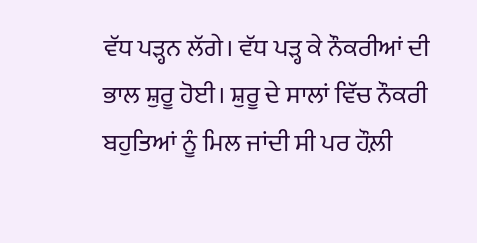ਵੱਧ ਪੜ੍ਹਨ ਲੱਗੇ। ਵੱਧ ਪੜ੍ਹ ਕੇ ਨੌਕਰੀਆਂ ਦੀ ਭਾਲ ਸ਼ੁਰੂ ਹੋਈ। ਸ਼ੁਰੂ ਦੇ ਸਾਲਾਂ ਵਿੱਚ ਨੌਕਰੀ ਬਹੁਤਿਆਂ ਨੂੰ ਮਿਲ ਜਾਂਦੀ ਸੀ ਪਰ ਹੌਲ਼ੀ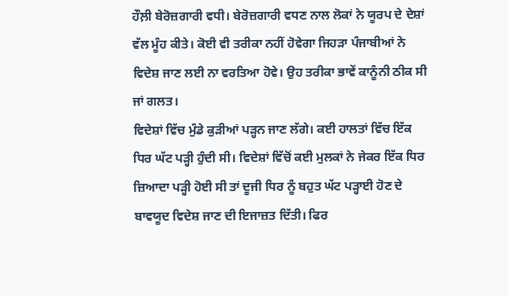ਹੌਲ਼ੀ ਬੇਰੋਜ਼ਗਾਰੀ ਵਧੀ। ਬੇਰੋਜ਼ਗਾਰੀ ਵਧਣ ਨਾਲ ਲੋਕਾਂ ਨੇ ਯੂਰਪ ਦੇ ਦੇਸ਼ਾਂ ਵੱਲ ਮੂੰਹ ਕੀਤੇ। ਕੋਈ ਵੀ ਤਰੀਕਾ ਨਹੀਂ ਹੋਵੇਗਾ ਜਿਹੜਾ ਪੰਜਾਬੀਆਂ ਨੇ ਵਿਦੇਸ਼ ਜਾਣ ਲਈ ਨਾ ਵਰਤਿਆ ਹੋਵੇ। ਉਹ ਤਰੀਕਾ ਭਾਵੇਂ ਕਾਨੂੰਨੀ ਠੀਕ ਸੀ ਜਾਂ ਗਲਤ।
ਵਿਦੇਸ਼ਾਂ ਵਿੱਚ ਮੁੰਡੇ ਕੁੜੀਆਂ ਪੜ੍ਹਨ ਜਾਣ ਲੱਗੇ। ਕਈ ਹਾਲਤਾਂ ਵਿੱਚ ਇੱਕ ਧਿਰ ਘੱਟ ਪੜ੍ਹੀ ਹੁੰਦੀ ਸੀ। ਵਿਦੇਸ਼ਾਂ ਵਿੱਚੋਂ ਕਈ ਮੁਲਕਾਂ ਨੇ ਜੇਕਰ ਇੱਕ ਧਿਰ ਜ਼ਿਆਦਾ ਪੜ੍ਹੀ ਹੋਈ ਸੀ ਤਾਂ ਦੂਜੀ ਧਿਰ ਨੂੰ ਬਹੁਤ ਘੱਟ ਪੜ੍ਹਾਈ ਹੋਣ ਦੇ ਬਾਵਯੂਦ ਵਿਦੇਸ਼ ਜਾਣ ਦੀ ਇਜਾਜ਼ਤ ਦਿੱਤੀ। ਫਿਰ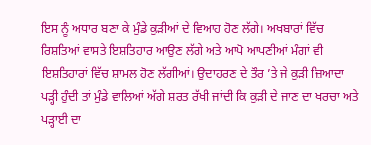ਇਸ ਨੂੰ ਅਧਾਰ ਬਣਾ ਕੇ ਮੁੰਡੇ ਕੁੜੀਆਂ ਦੇ ਵਿਆਹ ਹੋਣ ਲੱਗੇ। ਅਖਬਾਰਾਂ ਵਿੱਚ ਰਿਸ਼ਤਿਆਂ ਵਾਸਤੇ ਇਸ਼ਤਿਹਾਰ ਆਉਣ ਲੱਗੇ ਅਤੇ ਆਪੋ ਆਪਣੀਆਂ ਮੰਗਾਂ ਵੀ ਇਸ਼ਤਿਹਾਰਾਂ ਵਿੱਚ ਸ਼ਾਮਲ ਹੋਣ ਲੱਗੀਆਂ। ਉਦਾਹਰਣ ਦੇ ਤੌਰ ’ਤੇ ਜੇ ਕੁੜੀ ਜ਼ਿਆਦਾ ਪੜ੍ਹੀ ਹੁੰਦੀ ਤਾਂ ਮੁੰਡੇ ਵਾਲਿਆਂ ਅੱਗੇ ਸ਼ਰਤ ਰੱਖੀ ਜਾਂਦੀ ਕਿ ਕੁੜੀ ਦੇ ਜਾਣ ਦਾ ਖਰਚਾ ਅਤੇ ਪੜ੍ਹਾਈ ਦਾ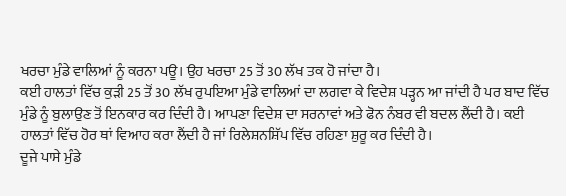ਖਰਚਾ ਮੁੰਡੇ ਵਾਲਿਆਂ ਨੂੰ ਕਰਨਾ ਪਊ। ਉਹ ਖਰਚਾ 25 ਤੋਂ 30 ਲੱਖ ਤਕ ਹੋ ਜਾਂਦਾ ਹੈ।
ਕਈ ਹਾਲਤਾਂ ਵਿੱਚ ਕੁੜੀ 25 ਤੋਂ 30 ਲੱਖ ਰੁਪਇਆ ਮੁੰਡੇ ਵਾਲਿਆਂ ਦਾ ਲਗਵਾ ਕੇ ਵਿਦੇਸ਼ ਪੜ੍ਹਨ ਆ ਜਾਂਦੀ ਹੈ ਪਰ ਬਾਦ ਵਿੱਚ ਮੁੰਡੇ ਨੂੰ ਬੁਲਾਉਣ ਤੋਂ ਇਨਕਾਰ ਕਰ ਦਿੰਦੀ ਹੈ। ਆਪਣਾ ਵਿਦੇਸ਼ ਦਾ ਸਰਨਾਵਾਂ ਅਤੇ ਫੋਨ ਨੰਬਰ ਵੀ ਬਦਲ ਲੈਂਦੀ ਹੈ। ਕਈ ਹਾਲਤਾਂ ਵਿੱਚ ਹੋਰ ਥਾਂ ਵਿਆਹ ਕਰਾ ਲੈਂਦੀ ਹੈ ਜਾਂ ਰਿਲੇਸ਼ਨਸ਼ਿੱਪ ਵਿੱਚ ਰਹਿਣਾ ਸ਼ੁਰੂ ਕਰ ਦਿੰਦੀ ਹੈ।
ਦੂਜੇ ਪਾਸੇ ਮੁੰਡੇ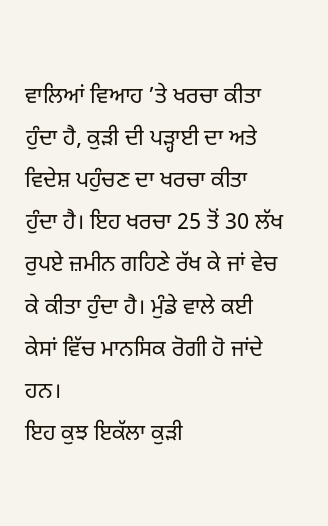ਵਾਲਿਆਂ ਵਿਆਹ ’ਤੇ ਖਰਚਾ ਕੀਤਾ ਹੁੰਦਾ ਹੈ, ਕੁੜੀ ਦੀ ਪੜ੍ਹਾਈ ਦਾ ਅਤੇ ਵਿਦੇਸ਼ ਪਹੁੰਚਣ ਦਾ ਖਰਚਾ ਕੀਤਾ ਹੁੰਦਾ ਹੈ। ਇਹ ਖਰਚਾ 25 ਤੋਂ 30 ਲੱਖ ਰੁਪਏ ਜ਼ਮੀਨ ਗਹਿਣੇ ਰੱਖ ਕੇ ਜਾਂ ਵੇਚ ਕੇ ਕੀਤਾ ਹੁੰਦਾ ਹੈ। ਮੁੰਡੇ ਵਾਲੇ ਕਈ ਕੇਸਾਂ ਵਿੱਚ ਮਾਨਸਿਕ ਰੋਗੀ ਹੋ ਜਾਂਦੇ ਹਨ।
ਇਹ ਕੁਝ ਇਕੱਲਾ ਕੁੜੀ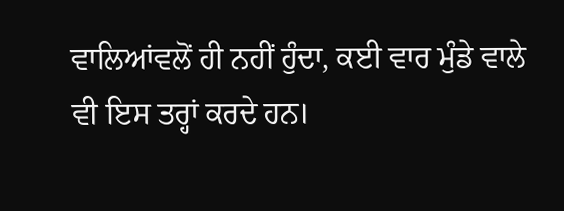ਵਾਲਿਆਂਵਲੋਂ ਹੀ ਨਹੀਂ ਹੁੰਦਾ, ਕਈ ਵਾਰ ਮੁੰਡੇ ਵਾਲੇ ਵੀ ਇਸ ਤਰ੍ਹਾਂ ਕਰਦੇ ਹਨ।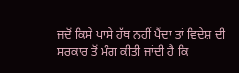ਜਦੋਂ ਕਿਸੇ ਪਾਸੇ ਹੱਥ ਨਹੀਂ ਪੈਂਦਾ ਤਾਂ ਵਿਦੇਸ਼ ਦੀ ਸਰਕਾਰ ਤੋਂ ਮੰਗ ਕੀਤੀ ਜਾਂਦੀ ਹੈ ਕਿ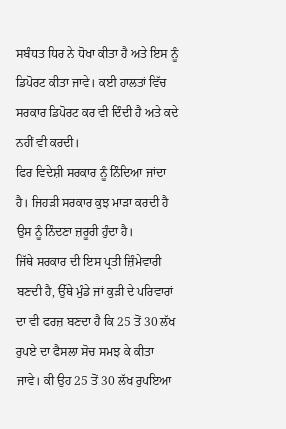ਸਬੰਧਤ ਧਿਰ ਨੇ ਧੋਖਾ ਕੀਤਾ ਹੈ ਅਤੇ ਇਸ ਨੂੰ ਡਿਪੋਰਟ ਕੀਤਾ ਜਾਵੇ। ਕਈ ਹਾਲਤਾਂ ਵਿੱਚ ਸਰਕਾਰ ਡਿਪੋਰਟ ਕਰ ਵੀ ਦਿੰਦੀ ਹੈ ਅਤੇ ਕਦੇ ਨਹੀਂ ਵੀ ਕਰਦੀ।
ਫਿਰ ਵਿਦੇਸ਼ੀ ਸਰਕਾਰ ਨੂੰ ਨਿੰਦਿਆ ਜਾਂਦਾ ਹੈ। ਜਿਹੜੀ ਸਰਕਾਰ ਕੁਝ ਮਾੜਾ ਕਰਦੀ ਹੈ ਉਸ ਨੂੰ ਨਿੰਦਣਾ ਜ਼ਰੂਰੀ ਹੁੰਦਾ ਹੈ।
ਜਿੱਥੇ ਸਰਕਾਰ ਦੀ ਇਸ ਪ੍ਰਤੀ ਜ਼ਿੰਮੇਵਾਰੀ ਬਣਦੀ ਹੈ, ਉੱਥੇ ਮੁੰਡੇ ਜਾਂ ਕੁੜੀ ਦੇ ਪਰਿਵਾਰਾਂ ਦਾ ਵੀ ਫਰਜ਼ ਬਣਦਾ ਹੈ ਕਿ 25 ਤੋਂ 30 ਲੱਖ ਰੁਪਏ ਦਾ ਫੈਸਲਾ ਸੋਚ ਸਮਝ ਕੇ ਕੀਤਾ ਜਾਵੇ। ਕੀ ਉਹ 25 ਤੋਂ 30 ਲੱਖ ਰੁਪਇਆ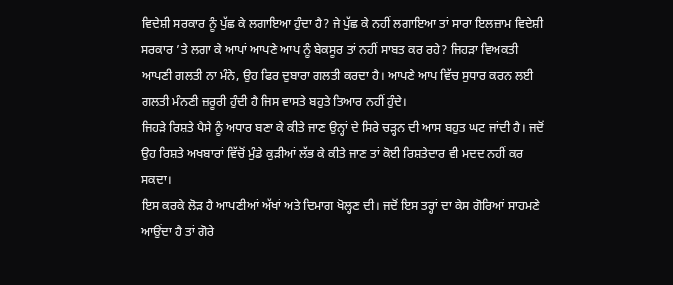ਵਿਦੇਸ਼ੀ ਸਰਕਾਰ ਨੂੰ ਪੁੱਛ ਕੇ ਲਗਾਇਆ ਹੁੰਦਾ ਹੈ? ਜੇ ਪੁੱਛ ਕੇ ਨਹੀਂ ਲਗਾਇਆ ਤਾਂ ਸਾਰਾ ਇਲਜ਼ਾਮ ਵਿਦੇਸ਼ੀ ਸਰਕਾਰ ’ਤੇ ਲਗਾ ਕੇ ਆਪਾਂ ਆਪਣੇ ਆਪ ਨੂੰ ਬੇਕਸੂਰ ਤਾਂ ਨਹੀਂ ਸਾਬਤ ਕਰ ਰਹੇ? ਜਿਹੜਾ ਵਿਅਕਤੀ ਆਪਣੀ ਗਲਤੀ ਨਾ ਮੰਨੇ, ਉਹ ਫਿਰ ਦੁਬਾਰਾ ਗਲਤੀ ਕਰਦਾ ਹੈ। ਆਪਣੇ ਆਪ ਵਿੱਚ ਸੁਧਾਰ ਕਰਨ ਲਈ ਗਲਤੀ ਮੰਨਣੀ ਜ਼ਰੂਰੀ ਹੁੰਦੀ ਹੈ ਜਿਸ ਵਾਸਤੇ ਬਹੁਤੇ ਤਿਆਰ ਨਹੀਂ ਹੁੰਦੇ।
ਜਿਹੜੇ ਰਿਸ਼ਤੇ ਪੈਸੇ ਨੂੰ ਅਧਾਰ ਬਣਾ ਕੇ ਕੀਤੇ ਜਾਣ ਉਨ੍ਹਾਂ ਦੇ ਸਿਰੇ ਚੜ੍ਹਨ ਦੀ ਆਸ ਬਹੁਤ ਘਟ ਜਾਂਦੀ ਹੈ। ਜਦੋਂ ਉਹ ਰਿਸ਼ਤੇ ਅਖਬਾਰਾਂ ਵਿੱਚੋਂ ਮੁੰਡੇ ਕੁੜੀਆਂ ਲੱਭ ਕੇ ਕੀਤੇ ਜਾਣ ਤਾਂ ਕੋਈ ਰਿਸ਼ਤੇਦਾਰ ਵੀ ਮਦਦ ਨਹੀਂ ਕਰ ਸਕਦਾ।
ਇਸ ਕਰਕੇ ਲੋੜ ਹੈ ਆਪਣੀਆਂ ਅੱਖਾਂ ਅਤੇ ਦਿਮਾਗ ਖੋਲ੍ਹਣ ਦੀ। ਜਦੋਂ ਇਸ ਤਰ੍ਹਾਂ ਦਾ ਕੇਸ ਗੋਰਿਆਂ ਸਾਹਮਣੇ ਆਉਂਦਾ ਹੈ ਤਾਂ ਗੋਰੇ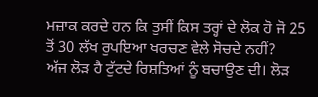ਮਜ਼ਾਕ ਕਰਦੇ ਹਨ ਕਿ ਤੁਸੀਂ ਕਿਸ ਤਰ੍ਹਾਂ ਦੇ ਲੋਕ ਹੋ ਜੋ 25 ਤੋਂ 30 ਲੱਖ ਰੁਪਇਆ ਖਰਚਣ ਵੇਲੇ ਸੋਚਦੇ ਨਹੀਂ?
ਅੱਜ ਲੋੜ ਹੈ ਟੁੱਟਦੇ ਰਿਸ਼ਤਿਆਂ ਨੂੰ ਬਚਾਉਣ ਦੀ। ਲੋੜ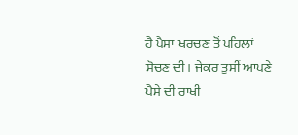ਹੈ ਪੈਸਾ ਖਰਚਣ ਤੋਂ ਪਹਿਲਾਂ ਸੋਚਣ ਦੀ। ਜੇਕਰ ਤੁਸੀਂ ਆਪਣੇ ਪੈਸੇ ਦੀ ਰਾਖੀ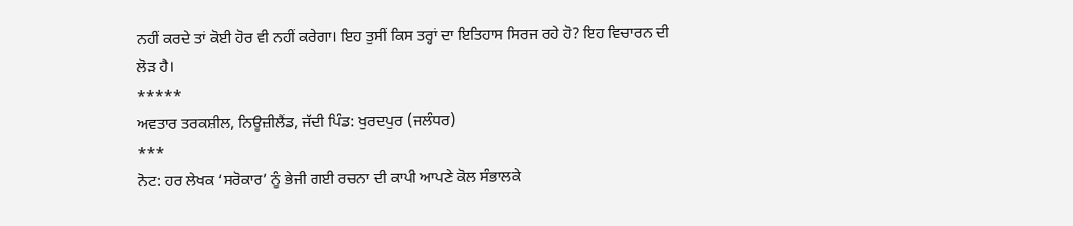ਨਹੀਂ ਕਰਦੇ ਤਾਂ ਕੋਈ ਹੋਰ ਵੀ ਨਹੀਂ ਕਰੇਗਾ। ਇਹ ਤੁਸੀਂ ਕਿਸ ਤਰ੍ਹਾਂ ਦਾ ਇਤਿਹਾਸ ਸਿਰਜ ਰਹੇ ਹੋ? ਇਹ ਵਿਚਾਰਨ ਦੀ ਲੋੜ ਹੈ।
*****
ਅਵਤਾਰ ਤਰਕਸ਼ੀਲ, ਨਿਊਜ਼ੀਲੈਂਡ, ਜੱਦੀ ਪਿੰਡ: ਖੁਰਦਪੁਰ (ਜਲੰਧਰ)
***
ਨੋਟ: ਹਰ ਲੇਖਕ ‘ਸਰੋਕਾਰ’ ਨੂੰ ਭੇਜੀ ਗਈ ਰਚਨਾ ਦੀ ਕਾਪੀ ਆਪਣੇ ਕੋਲ ਸੰਭਾਲਕੇ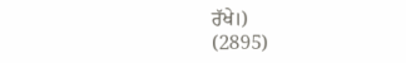ਰੱਖੇ।)
(2895)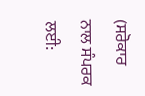(ਸਰੋਕਾਰ ਨਾਲ ਸੰਪਰਕ ਲਈ: